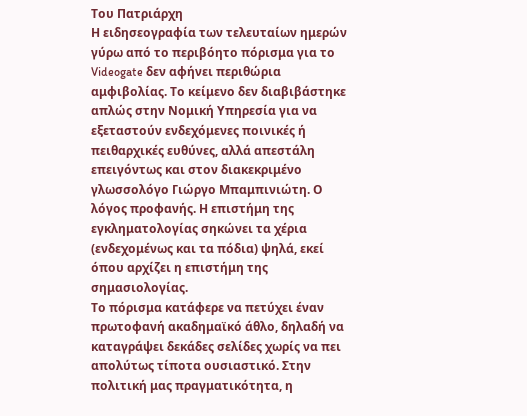Του Πατριάρχη
Η ειδησεογραφία των τελευταίων ημερών γύρω από το περιβόητο πόρισμα για το Videogate δεν αφήνει περιθώρια αμφιβολίας. Το κείμενο δεν διαβιβάστηκε απλώς στην Νομική Υπηρεσία για να εξεταστούν ενδεχόμενες ποινικές ή πειθαρχικές ευθύνες, αλλά απεστάλη επειγόντως και στον διακεκριμένο γλωσσολόγο Γιώργο Μπαμπινιώτη. Ο λόγος προφανής. Η επιστήμη της εγκληματολογίας σηκώνει τα χέρια (ενδεχομένως και τα πόδια) ψηλά, εκεί όπου αρχίζει η επιστήμη της σημασιολογίας.
Το πόρισμα κατάφερε να πετύχει έναν πρωτοφανή ακαδημαϊκό άθλο, δηλαδή να καταγράψει δεκάδες σελίδες χωρίς να πει απολύτως τίποτα ουσιαστικό. Στην πολιτική μας πραγματικότητα, η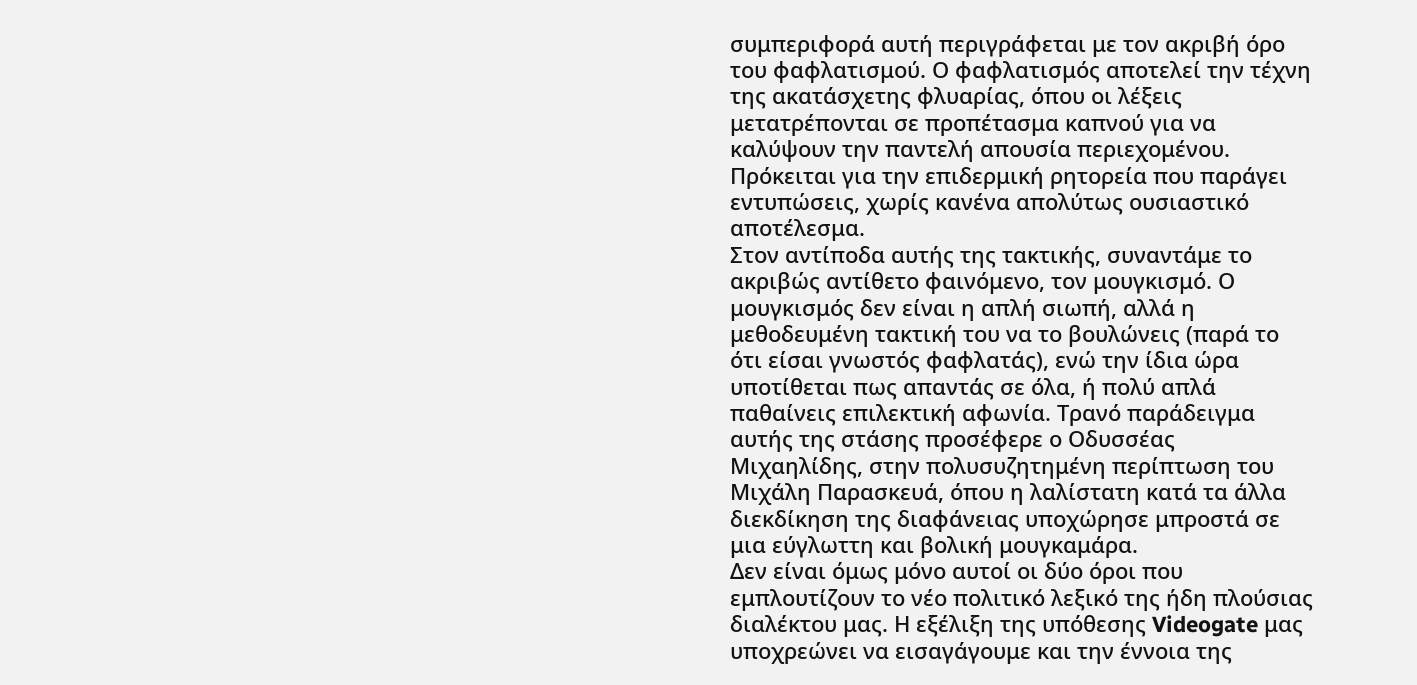συμπεριφορά αυτή περιγράφεται με τον ακριβή όρο του φαφλατισμού. Ο φαφλατισμός αποτελεί την τέχνη της ακατάσχετης φλυαρίας, όπου οι λέξεις μετατρέπονται σε προπέτασμα καπνού για να καλύψουν την παντελή απουσία περιεχομένου. Πρόκειται για την επιδερμική ρητορεία που παράγει εντυπώσεις, χωρίς κανένα απολύτως ουσιαστικό αποτέλεσμα.
Στον αντίποδα αυτής της τακτικής, συναντάμε το ακριβώς αντίθετο φαινόμενο, τον μουγκισμό. Ο μουγκισμός δεν είναι η απλή σιωπή, αλλά η μεθοδευμένη τακτική του να το βουλώνεις (παρά το ότι είσαι γνωστός φαφλατάς), ενώ την ίδια ώρα υποτίθεται πως απαντάς σε όλα, ή πολύ απλά παθαίνεις επιλεκτική αφωνία. Τρανό παράδειγμα αυτής της στάσης προσέφερε ο Οδυσσέας Μιχαηλίδης, στην πολυσυζητημένη περίπτωση του Μιχάλη Παρασκευά, όπου η λαλίστατη κατά τα άλλα διεκδίκηση της διαφάνειας υποχώρησε μπροστά σε μια εύγλωττη και βολική μουγκαμάρα.
Δεν είναι όμως μόνο αυτοί οι δύο όροι που εμπλουτίζουν το νέο πολιτικό λεξικό της ήδη πλούσιας διαλέκτου μας. Η εξέλιξη της υπόθεσης Videogate μας υποχρεώνει να εισαγάγουμε και την έννοια της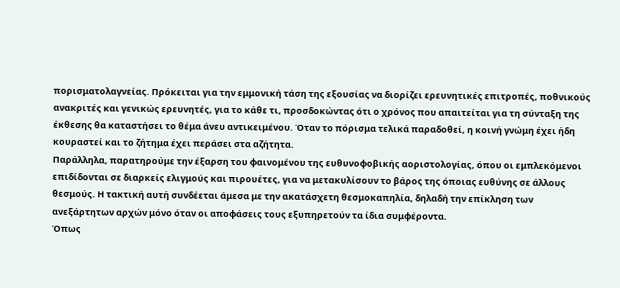πορισματολαγνείας. Πρόκειται για την εμμονική τάση της εξουσίας να διορίζει ερευνητικές επιτροπές, ποθνικούς ανακριτές και γενικώς ερευνητές, για το κάθε τι, προσδοκώντας ότι ο χρόνος που απαιτείται για τη σύνταξη της έκθεσης θα καταστήσει το θέμα άνευ αντικειμένου. Όταν το πόρισμα τελικά παραδοθεί, η κοινή γνώμη έχει ήδη κουραστεί και το ζήτημα έχει περάσει στα αζήτητα.
Παράλληλα, παρατηρούμε την έξαρση του φαινομένου της ευθυνοφοβικής αοριστολογίας, όπου οι εμπλεκόμενοι επιδίδονται σε διαρκείς ελιγμούς και πιρουέτες, για να μετακυλίσουν το βάρος της όποιας ευθύνης σε άλλους θεσμούς. Η τακτική αυτή συνδέεται άμεσα με την ακατάσχετη θεσμοκαπηλία, δηλαδή την επίκληση των ανεξάρτητων αρχών μόνο όταν οι αποφάσεις τους εξυπηρετούν τα ίδια συμφέροντα.
Όπως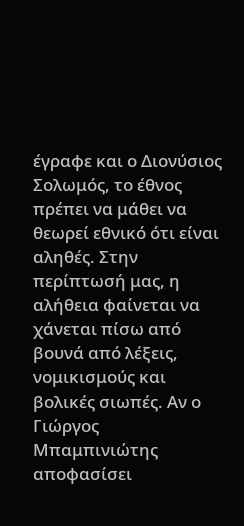έγραφε και ο Διονύσιος Σολωμός, το έθνος πρέπει να μάθει να θεωρεί εθνικό ότι είναι αληθές. Στην περίπτωσή μας, η αλήθεια φαίνεται να χάνεται πίσω από βουνά από λέξεις, νομικισμούς και βολικές σιωπές. Αν ο Γιώργος Μπαμπινιώτης αποφασίσει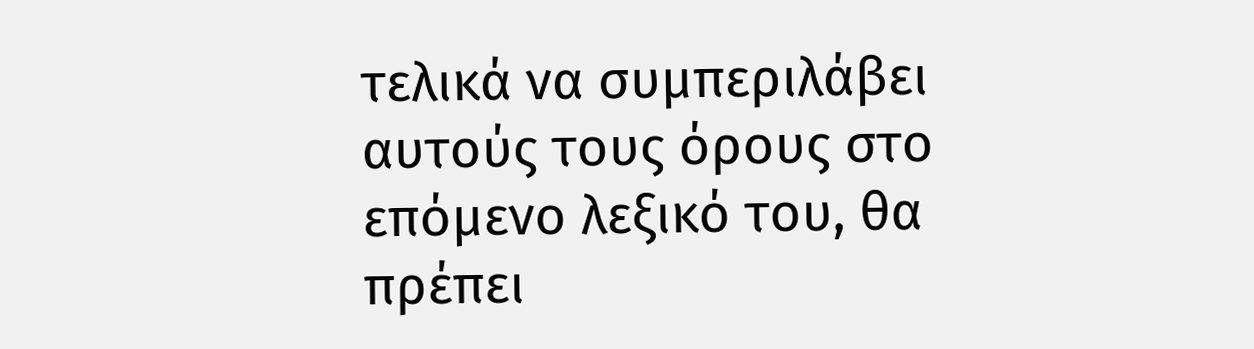τελικά να συμπεριλάβει αυτούς τους όρους στο επόμενο λεξικό του, θα πρέπει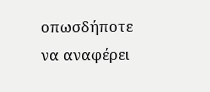οπωσδήποτε να αναφέρει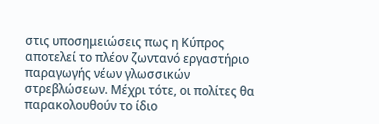στις υποσημειώσεις πως η Κύπρος αποτελεί το πλέον ζωντανό εργαστήριο παραγωγής νέων γλωσσικών στρεβλώσεων. Μέχρι τότε, οι πολίτες θα παρακολουθούν το ίδιο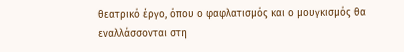θεατρικό έργο, όπου ο φαφλατισμός και ο μουγκισμός θα εναλλάσσονται στη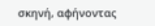σκηνή, αφήνοντας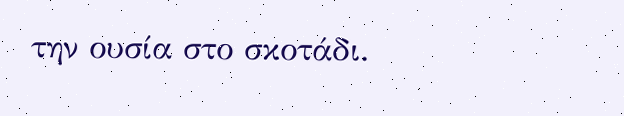την ουσία στο σκοτάδι.